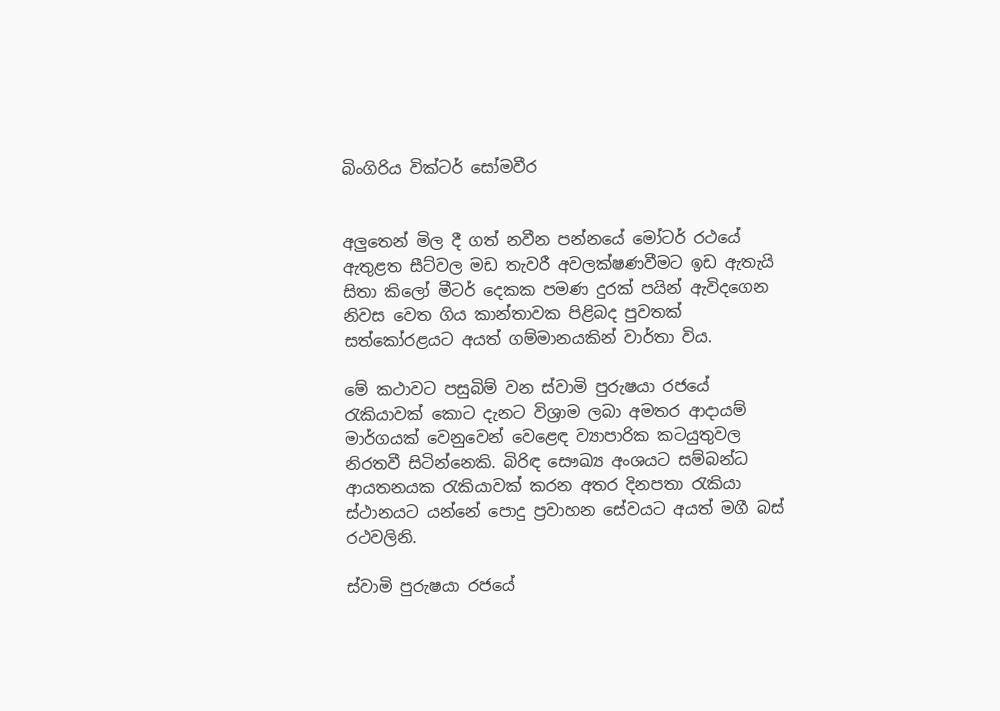බිංගිරිය වික්ටර් සෝමවීර


අලු‍තෙන් මිල දී ගත් නවීන පන්නයේ මෝටර් රථයේ ඇතුළත සීට්වල මඩ තැවරී අවලක්ෂණවීමට ඉඩ ඇතැයි සිතා කිලෝ මීටර් දෙකක පමණ දුරක් පයින් ඇවිදගෙන නිවස වෙත ගිය කාන්තාවක පිළිබද පුවතක් සත්කෝරළයට අයත් ගම්මානයකින් වාර්තා විය.

මේ කථාවට පසුබිම් වන ස්වාමි පුරුෂයා රජයේ රැකියාවක් කොට දැනට විශ්‍රාම ලබා අමතර ආදායම් මාර්ගයක් වෙනුවෙන් වෙළෙඳ ව්‍යාපාරික කටයුතුවල නිරතවී සිටින්නෙකි. බිරිඳ සෞඛ්‍ය අංශයට සම්බන්ධ ආයතනයක රැකියාවක් කරන අතර දිනපතා රැකියා ස්ථානයට යන්නේ පොදු ප්‍රවාහන සේවයට අයත් මගී බස් රථවලිනි.

ස්වාමි පුරුෂයා රජයේ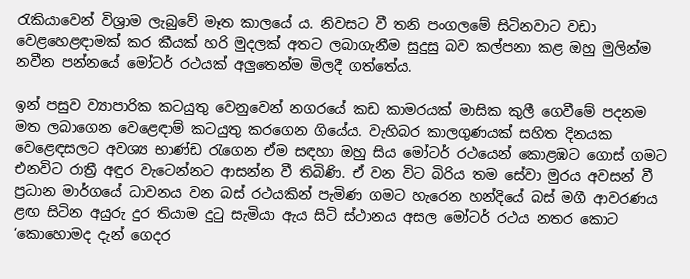රැකියාවෙන් විශ්‍රාම ලැබුවේ මෑත කාලයේ ය. නිවසට වී තනි පංගලමේ සිටිනවාට වඩා වෙළහෙළඳාමක් කර කීයක් හරි මුදලක් අතට ලබාගැනීම සුදුසු බව කල්පනා කළ ඔහු මුලින්ම නවීන පන්නයේ මෝටර් රථයක් අලු‍තෙන්ම මිලදී ගත්තේය.

ඉන් පසුව ව්‍යාපාරික කටයුතු වෙනුවෙන් නගරයේ කඩ කාමරයක් මාසික කුලී ගෙවීමේ පදනම මත ලබාගෙන වෙළෙඳාම් කටයුතු කරගෙන ගියේය. වැහිබර කාලගුණයක් සහිත දිනයක වෙළෙඳසලට අවශ්‍ය භාණ්ඩ රැගෙන ඒම සඳහා ඔහු සිය මෝටර් රථයෙන් කොළඹට ගොස් ගමට එනවිට රාත්‍රී අඳුර වැටෙන්නට ආසන්න වී තිබිණි. ඒ වන විට බිරිය තම සේවා මුරය අවසන් වී ප්‍රධාන මාර්ගයේ ධාවනය වන බස් රථයකින් පැමිණ ගමට හැරෙන හන්දියේ බස් මගී ආවරණය ළඟ සිටින අයුරු දුර තියාම දුටු සැමියා ඇය සිටි ස්ථානය අසල මෝටර් රථය නතර කොට ‘කොහොමද දැන් ගෙදර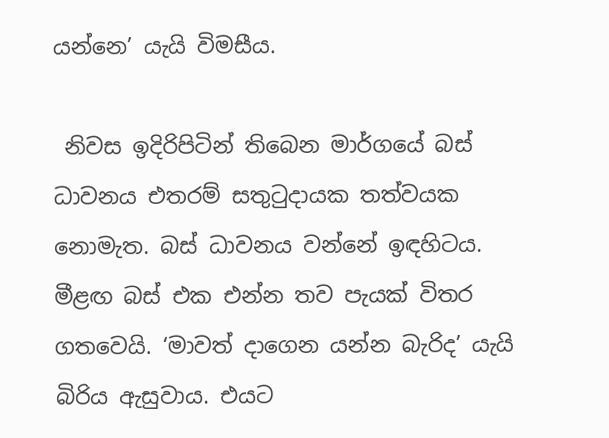යන්නෙ’ යැයි විමසීය.

 නිවස ඉදිරිපිටින් තිබෙන මාර්ගයේ බස් ධාවනය එතරම් සතුටුදායක තත්වයක නොමැත. බස් ධාවනය වන්නේ ඉඳහිටය. මීළඟ බස් එක එන්න තව පැයක් විතර ගතවෙයි. ‘මාවත් දාගෙන යන්න බැරිද’ යැයි බිරිය ඇසුවාය. එයට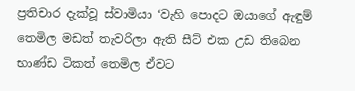ප්‍රතිචාර දැක්වූ ස්වාමියා ‘වැහි පොදට ඔයාගේ ඇඳුම් තෙමිල මඩත් තැවරිලා ඇති සීට් එක උඩ තිබෙන භාණ්ඩ ටිකත් තෙමිල ඒවට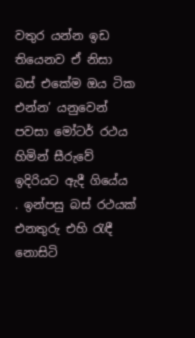වතුර යන්න ඉඩ තියෙනව ඒ නිසා බස් එකේම ඔය ටික එන්න’ යනුවෙන් පවසා මෝටර් රථය හිමින් සීරුවේ ඉදිරියට ඇදී ගියේය . ඉන්පසු බස් රථයක් එනතුරු එහි රැඳී නොසිටි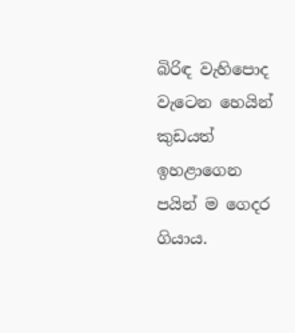බිරිඳ වැහිපොද වැටෙන හෙයින් කුඩයත් ඉහළාගෙන පයින් ම ගෙදර ගියාය.